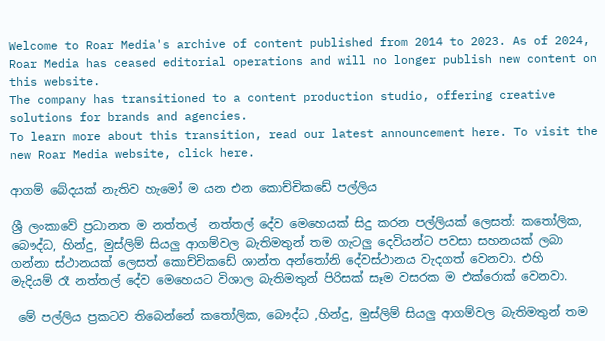Welcome to Roar Media's archive of content published from 2014 to 2023. As of 2024, Roar Media has ceased editorial operations and will no longer publish new content on this website.
The company has transitioned to a content production studio, offering creative solutions for brands and agencies.
To learn more about this transition, read our latest announcement here. To visit the new Roar Media website, click here.

ආගම් බේදයක් නැතිව හැමෝ ම යන එන කොච්චිකඩේ පල්ලිය

ශ්‍රී ලංකාවේ ප්‍රධානත ම නත්තල්  නත්තල් දේව මෙහෙයක් සිදු කරන පල්ලියක් ලෙසත්: කතෝලික, බෞද්ධ, හින්දු, මුස්ලිම් සියලු ආගම්වල බැතිමතුන් තම ගැටලු දෙවියන්ට පවසා සහනයක් ලබා ගන්නා ස්ථානයක් ලෙසත් කොච්චිකඩේ ශාන්ත අන්තෝනි දේවස්ථානය වැදගත් වෙනවා. එහි   මැදියම් රෑ නත්තල් දේව මෙහෙයට විශාල බැතිමතුන් පිරිසක් සෑම වසරක ම එක්රොක් වෙනවා.

 මේ පල්ලිය ප්‍රකටව තිබෙන්නේ කතෝලික, බෞද්ධ ,හින්දු, මුස්ලිම් සියලු ආගම්වල බැතිමතුන් තම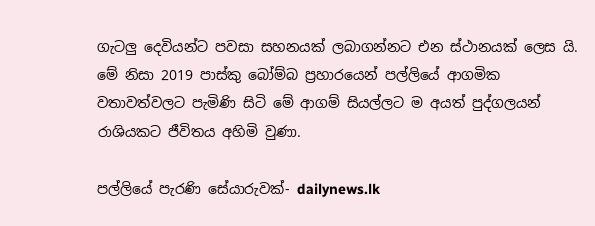ගැටලු දෙවියන්ට පවසා සහනයක් ලබාගන්නට එන ස්ථානයක් ලෙස යි.  මේ නිසා 2019 පාස්කු බෝම්බ ප්‍රහාරයෙන් පල්ලියේ ආගමික වතාවත්වලට පැමිණි සිටි මේ ආගම් සියල්ලට ම අයත් පුද්ගලයන් රාශියකට ජීවිතය අහිමි වුණා.

පල්ලියේ පැරණි සේයාරුවක්- dailynews.lk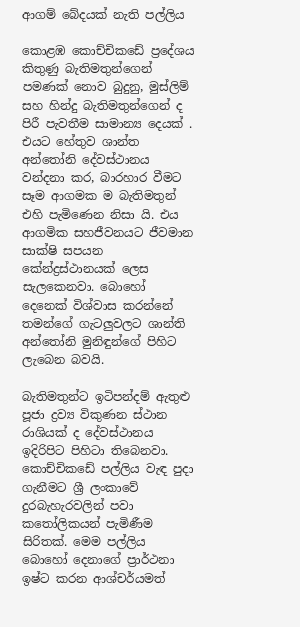ආගම් බේදයක් නැති පල්ලිය

කොළඹ කොච්චිකඩේ ප්‍රදේශය  කිතුණු බැතිමතුන්ගෙන් පමණක් නොව බුදුනු, මුස්ලිම් සහ හින්දු බැතිමතුන්ගෙන් ද පිරී පැවතීම සාමාන්‍ය දෙයක් . එයට හේතුව ශාන්ත අන්තෝනි දේවස්ථානය වන්දනා කර, බාරහාර වීමට සෑම ආගමක ම බැතිමතුන් එහි පැමිණෙන නිසා යි. එය ආගමික සහජීවනයට ජීවමාන සාක්ෂි සපයන කේන්ද්‍රස්ථානයක් ලෙස සැලකෙනවා. බොහෝ දෙනෙක් විශ්වාස කරන්නේ තමන්ගේ ගැටලුවලට ශාන්ති අන්තෝනි මුනිඳුන්ගේ පිහිට ලැබෙන බවයි.

බැතිමතුන්ට ඉටිපන්දම් ඇතුළු පූජා ද්‍රව්‍ය විකුණන ස්ථාන රාශියක් ද දේවස්ථානය ඉදිරිපිට පිහිටා තිබෙනවා. කොච්චිකඩේ පල්ලිය වැඳ පුදා ගැනීමට ශ්‍රී ලංකාවේ දුරබැහැරවලින් පවා කතෝලිකයන් පැමිණීම සිරිතක්. මෙම පල්ලිය බොහෝ දෙනාගේ ප්‍රාර්ථනා ඉෂ්ට කරන ආශ්චර්යමත්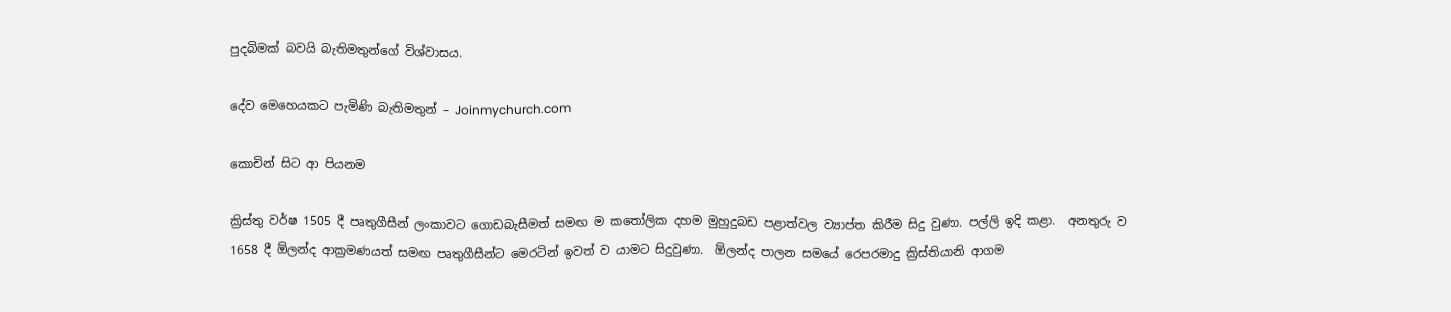පුදබිමක් බවයි බැතිමතුන්ගේ විශ්වාසය.

දේව මෙහෙයකට පැමිණි බැතිමතුන් – Joinmychurch.com

කොචින් සිට ආ පියනම

ක්‍රිස්තු වර්ෂ 1505 දී පෘතුගීසීන් ලංකාවට ගොඩබැසීමත් සමඟ ම කතෝලික දහම මුහුදුබඩ පළාත්වල ව්‍යාප්ත කිරීම සිදු වුණා. පල්ලි ඉදි කළා.  අනතුරු ව 1658 දී ඕලන්ද ආක්‍රමණයත් සමඟ පෘතුගීසීන්ට මෙරටින් ඉවත් ව යාමට සිදුවුණා.  ඕලන්ද පාලන සමයේ රෙපරමාදු ක්‍රිස්තියානි ආගම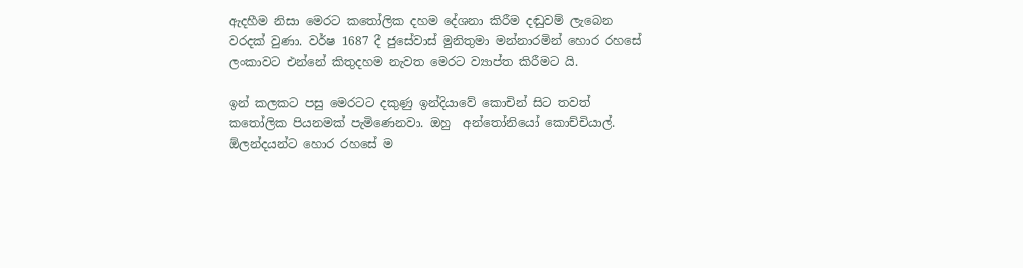ඇදහීම නිසා මෙරට කතෝලික දහම දේශනා කිරීම දඬුවම් ලැබෙන වරදක් වුණා. වර්ෂ 1687 දී ජුසේවාස් මුනිතුමා මන්නාරමින් හොර රහසේ ලංකාවට එන්නේ කිතුදහම නැවත මෙරට ව්‍යාප්ත කිරීමට යි.

ඉන් කලකට පසු මෙරටට දකුණු ඉන්දියාවේ කොචින් සිට තවත් කතෝලික පියනමක් පැමිණෙනවා. ඔහු  අන්තෝනියෝ කොච්චියාල්. ඕලන්දයන්ට හොර රහසේ ම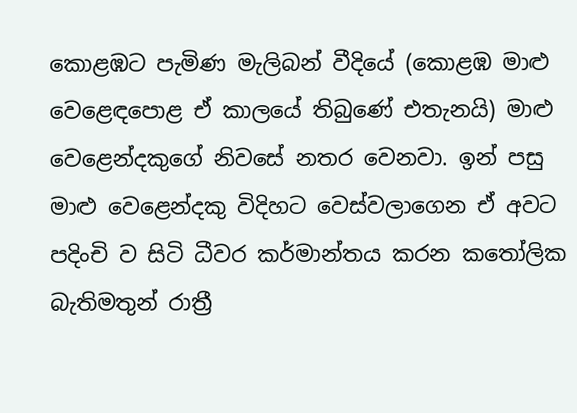කොළඹට පැමිණ මැලිබන් වීදියේ (කොළඹ මාළු වෙළෙඳ‍පොළ ඒ කාලයේ තිබුණේ එතැනයි) මාළු වෙළෙන්දකුගේ නිවසේ නතර වෙනවා. ඉන් පසු මාළු වෙළෙන්දකු විදිහට වෙස්වලාගෙන ඒ අවට පදිංචි ව සිටි ධීවර කර්මාන්තය කරන කතෝලික බැතිමතුන් රාත්‍රී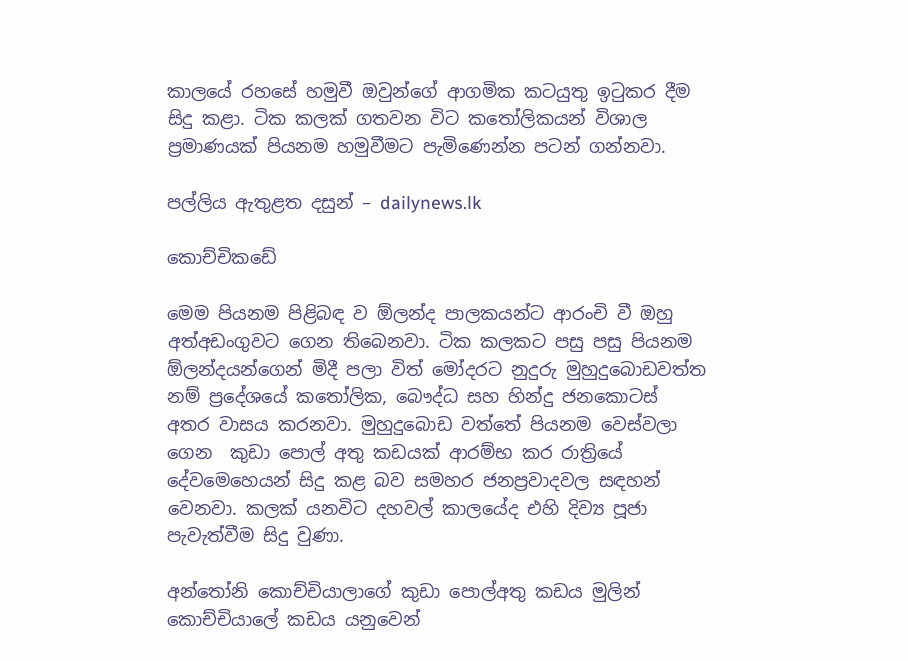කාලයේ රහසේ හමුවී ඔවුන්ගේ ආගමික කටයුතු ඉටුකර දීම සිදු කළා. ටික කලක් ගතවන විට කතෝලිකයන් විශාල ප්‍රමාණයක් පියනම හමුවීමට පැමිණෙන්න පටන් ගන්නවා.

පල්ලිය ඇතුළත දසුන් – dailynews.lk

කොච්චිකඩේ

මෙම පියනම පිළිබඳ ව ඕලන්ද පාලකයන්ට ආරංචි වී ඔහු අත්අඩංගුවට ගෙන තිබෙනවා. ටික කලකට පසු පසු පියනම ඕලන්දයන්ගෙන් මිදී පලා විත් මෝදරට නුදුරු මුහුදුබොඩවත්ත නම් ප්‍රදේශයේ කතෝලික, බෞද්ධ සහ හින්දු ජනකොටස් අතර වාසය කරනවා. මුහුදුබොඩ වත්තේ පියනම වෙස්වලා ගෙන  කුඩා ‍පොල් අතු කඩයක් ආරම්භ කර රාත්‍රියේ දේවමෙහෙයන් සිදු කළ බව සමහර ජනප්‍රවාදවල සඳහන් වෙනවා. කලක් යනවිට දහවල් කාලයේද එහි දිව්‍ය පූජා පැවැත්වීම සිදු වුණා.

අන්තෝනි කොච්චියාලාගේ කුඩා ‍පොල්අතු කඩය මුලින්  කොච්චියා‍ලේ කඩය යනුවෙන්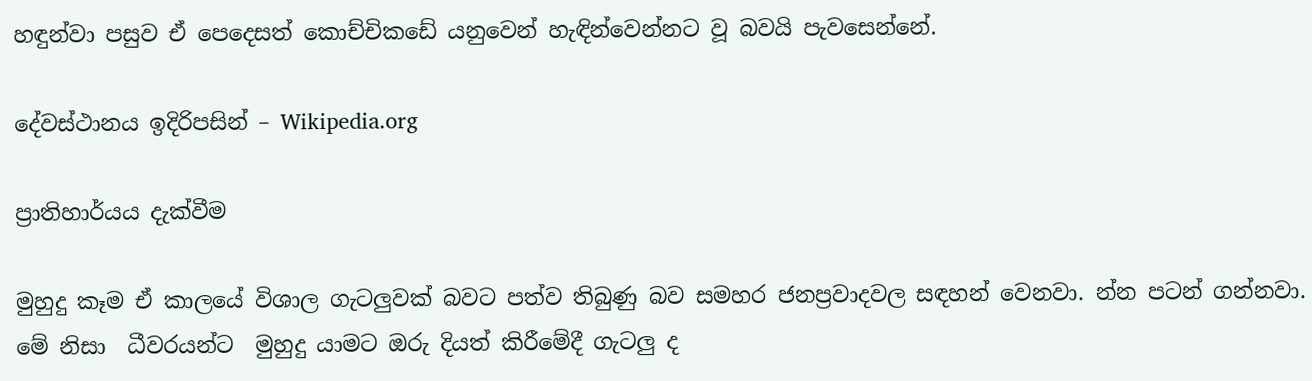හඳුන්වා පසුව ඒ පෙදෙසත් කොච්චිකඩේ යනුවෙන් හැඳින්වෙන්නට වූ බවයි පැවසෙන්නේ.

දේවස්ථානය ඉදිරිපසින් – Wikipedia.org

ප්‍රාතිහාර්යය දැක්වීම

මුහුදු කෑම ඒ කාලයේ විශාල ගැටලුවක් බවට පත්ව තිබුණු බව සමහර ජනප්‍රවාදවල සඳහන් වෙනවා. න්න පටන් ගන්නවා. මේ නිසා  ධීවරයන්ට  මුහුදු යාමට ඔරු දියත් කිරීමේදී ගැටලු ද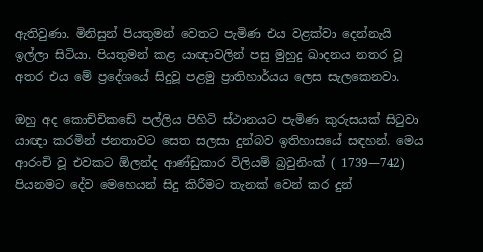ඇතිවුණා. මිනිසුන් පියතුමන් වෙතට පැමිණ එය වළක්වා දෙන්නැයි ඉල්ලා සිටියා. පියතුමන් කළ යාඥාවලින් පසු මුහුදු ඛාදනය නතර වූ අතර එය මේ ප්‍රදේශයේ සිදුවූ පළමු ප්‍රාතිහාර්යය ලෙස සැලකෙනවා.

ඔහු අද කොච්චිකඩේ පල්ලිය පිහිටි ස්ථානයට පැමිණ කුරුසයක් සිටුවා යාඥා කරමින් ජනතාවට සෙත සලසා දුන්බව ඉතිහාසයේ සඳහන්. මෙය ආරංචි වූ එවකට ඕලන්ද ආණ්ඩුකාර විලියම් බ්‍රවුනිංක් ( 1739—742) පියනමට දේව මෙහෙයන් සිදු කිරීමට තැනක් වෙන් කර දුන්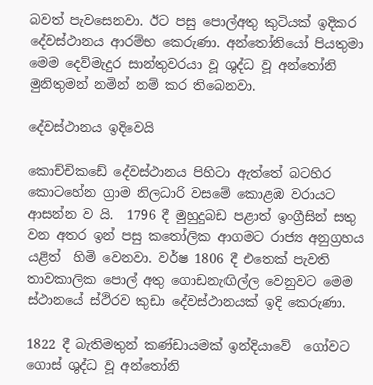බවත් පැවසෙනවා. ඊට පසු පොල්අතු කුටියක් ඉදිකර දේවස්ථානය ආරම්භ කෙරුණා. අන්තෝනියෝ පියතුමා මෙම දෙව්මැදුර සාන්තුවරයා වූ ශුද්ධ වූ අන්තෝනි මුනිතුමන් නමින් නම් කර තිබෙනවා.

දේවස්ථානය ඉදිවෙයි

කොච්චිකඩේ දේවස්ථානය පිහිටා ඇත්තේ බටහිර කොටහේන ග්‍රාම නිලධාරි වසමේ කොළඹ වරායට ආසන්න ව යි.  1796 දී මුහුදුබඩ පළාත් ඉංග්‍රීසින් සතු වන අතර ඉන් පසු කතෝලික ආගමට රාජ්‍ය අනුග්‍රහය යළිත්  හිමි වෙනවා. වර්ෂ 1806 දී එතෙක් පැවති තාවකාලික පොල් අතු ගොඩනැඟිල්ල වෙනුවට මෙම  ස්ථානයේ ස්ථිරව කුඩා දේවස්ථානයක් ඉදි කෙරුණා.

1822 දී බැතිමතුන් කණ්ඩායමක් ඉන්දියාවේ  ගෝවට ගොස් ශුද්ධ වූ අන්තෝනි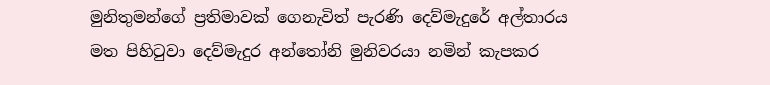මුනිතුමන්ගේ ප්‍රතිමාවක් ගෙනැවිත් පැරණි දෙව්මැදුරේ අල්තාරය මත පිහිටුවා දෙව්මැදුර අන්තෝනි මුනිවරයා නමින් කැපකර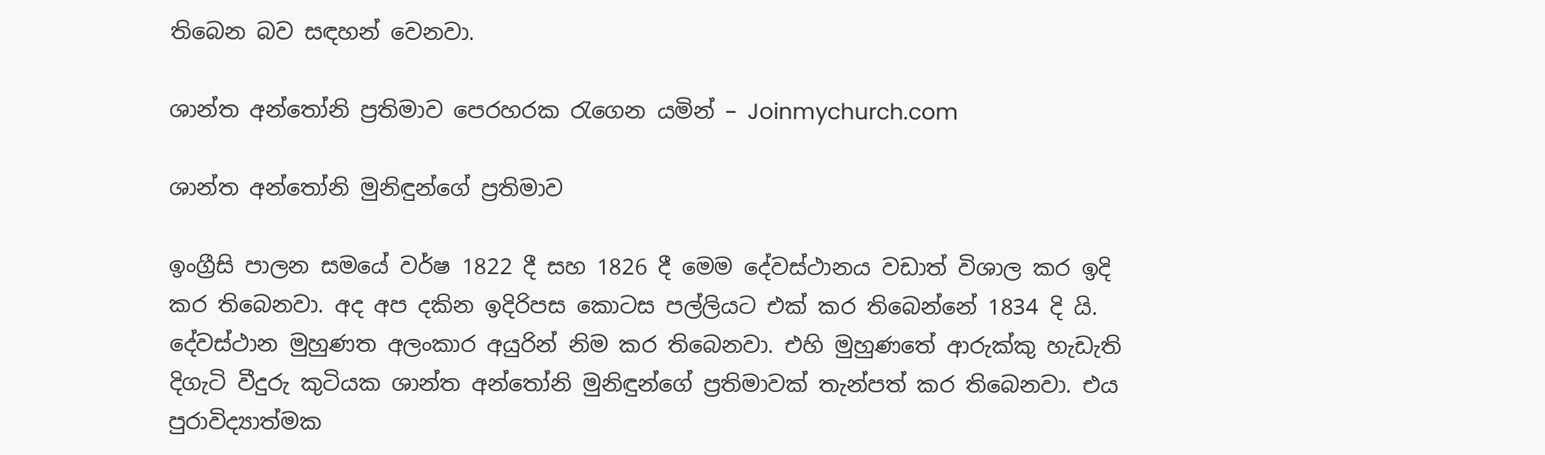තිබෙන බව සඳහන් වෙනවා.

ශාන්ත අන්තෝනි ප්‍රතිමාව පෙරහරක රැගෙන යමින් – Joinmychurch.com

ශාන්ත අන්තෝනි මුනිඳුන්ගේ ප්‍රතිමාව

ඉංග්‍රීසි පාලන සමයේ වර්ෂ 1822 දී සහ 1826 දී මෙම දේවස්ථානය වඩාත් විශාල කර ඉදි කර තිබෙනවා. අද අප දකින ඉදිරිපස කොටස පල්ලියට එක් කර තිබෙන්නේ 1834 දි යි. දේවස්ථාන මුහුණත අලංකාර අයුරින් නිම කර තිබෙනවා. එහි මුහුණතේ ආරුක්කු හැඩැති දිගැටි වීදුරු කුටියක ශාන්ත අන්තෝනි මුනිඳුන්ගේ ප්‍රතිමාවක් තැන්පත් කර තිබෙනවා. එය පුරාවිද්‍යාත්මක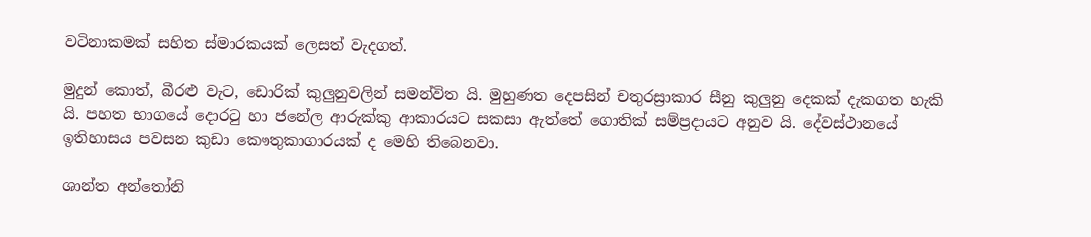වටිනාකමක් සහිත ස්මාරකයක් ලෙසත් වැදගත්.

මුදුන් කොත්, බීරළු වැට, ඩොරික් කුලුනුවලින් සමන්විත යි. මුහුණත දෙපසින් චතුරස්‍රාකාර සීනු කුලුනු දෙකක් දැකගත හැකි යි. පහත භාගයේ දොරටු හා ජනේල ආරුක්කු ආකාරයට සකසා ඇත්තේ ගොතික් සම්ප්‍රදායට අනුව යි. දේවස්ථානයේ ඉතිහාසය පවසන කුඩා කෞතුකාගාරයක් ද මෙහි තිබෙනවා.

ශාන්ත අන්තෝනි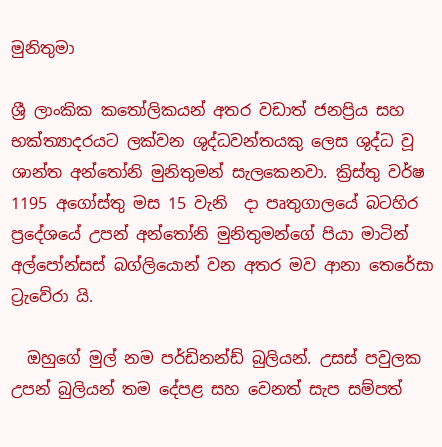මුනිතුමා

ශ්‍රී ලාංකික කතෝලිකයන් අතර වඩාත් ජනප්‍රිය සහ භක්ත්‍යාදරයට ලක්වන ශුද්ධවන්තයකු ලෙස ශුද්ධ වූ ශාන්ත අන්තෝනි මුනිතුමන් සැලකෙනවා. ක්‍රිස්තු වර්ෂ 1195 අගෝස්තු මස 15 වැනි  දා පෘතුගාලයේ බටහිර ප්‍රදේශයේ උපන් අන්තෝනි මුනිතුමන්ගේ පියා මාටින් අල්‍පෝන්සස් බග්ලියොන් වන අතර මව ආනා තෙරේසා ට්‍රැවේරා යි.

  ඔහුගේ මුල් නම පර්ඩිනන්ඩ් බුලියන්. උසස් පවුලක උපන් බුලියන් තම දේපළ සහ වෙනත් සැප සම්පත්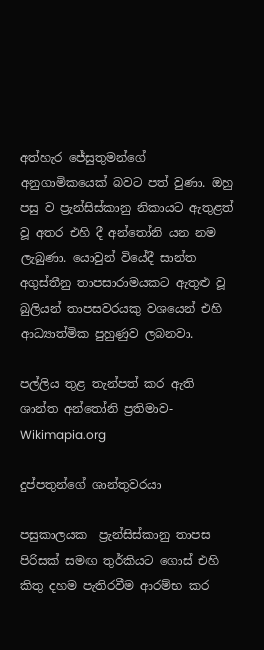අත්හැර ජේසුතුමන්ගේ අනුගාමිකයෙක් බවට පත් වුණා. ඔහු පසු ව ප්‍රැන්සිස්කානු නිකායට ඇතුළත් වූ අතර එහි දී අන්තෝනි යන නම ලැබුණා. යොවුන් වියේදී සාන්ත අගුස්තීනු තාපසාරාමයකට ඇතුළු වූ බුලියන් තාපසවරයකු වශයෙන් එහි ආධ්‍යාත්මික පුහුණුව ලබනවා.

පල්ලිය තුළ තැන්පත් කර ඇති ශාන්ත අන්තෝනි ප්‍රතිමාව- Wikimapia.org

දුප්පතුන්ගේ ශාන්තුවරයා

පසුකාලයක  ප්‍රැන්සිස්කානු තාපස පිරිසක් සමඟ තුර්කියට ගොස් එහි කිතු දහම පැතිරවීම ආරම්භ කර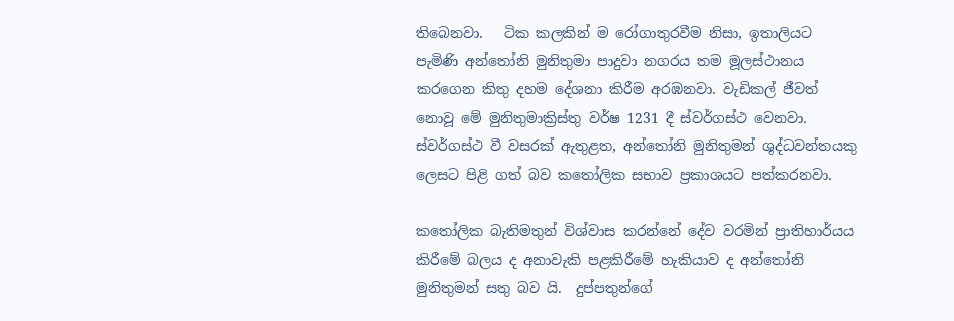තිබෙනවා.   ටික කලකින් ම රෝගාතුරවීම නිසා, ඉතාලියට පැමිණි අන්තෝනි මුනිතුමා පාදුවා නගරය තම මූලස්ථානය කරගෙන කිතු දහම දේශනා කිරීම අරඹනවා. වැඩිකල් ජීවත් නොවූ මේ මුනිතුමාක්‍රිස්තු වර්ෂ 1231 දී ස්වර්ගස්ථ වෙනවා.  ස්වර්ගස්ථ වී වසරක් ඇතුළත, අන්තෝනි මුනිතුමන් ශුද්ධවන්තයකු ලෙසට පිළි ගත් බව කතෝලික සභාව ප්‍රකාශයට පත්කරනවා.

කතෝලික බැතිමතුන් විශ්වාස කරන්නේ දේව වරමින් ප්‍රාතිහාර්යය කිරීමේ බලය ද අනාවැකි පළකිරීමේ හැකියාව ද අන්තෝනි මුනිතුමන් සතු බව යි.  දුප්පතුන්ගේ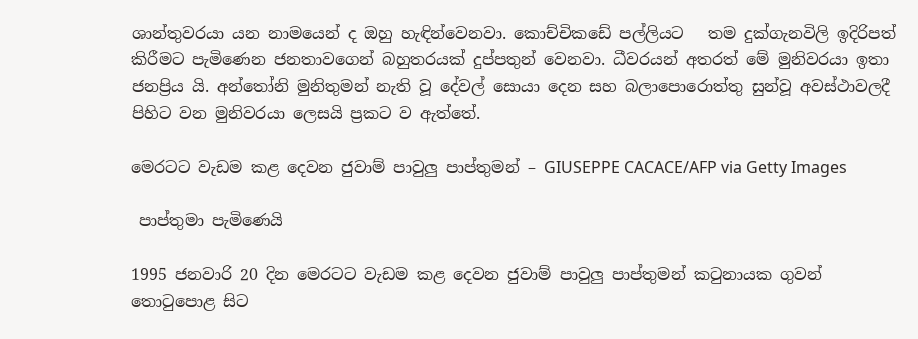ශාන්තුවරයා යන නාමයෙන් ද ඔහු හැඳින්වෙනවා. කොච්චිකඩේ පල්ලියට   තම දුක්ගැනවිලි ඉදිරිපත් කිරීමට පැමිණෙන ජනතාවගෙන් බහුතරයක් දුප්පතුන් වෙනවා. ධීවරයන් අතරත් මේ මුනිවරයා ඉතා ජනප්‍රිය යි. අන්තෝනි මුනිතුමන් නැති වූ දේවල් සොයා දෙන සහ බලා‍පොරොත්තු සුන්වූ අවස්ථාවලදී පිහිට වන මුනිවරයා ලෙසයි ප්‍රකට ව ඇත්තේ.

මෙරටට වැඩම කළ දෙවන ජුවාම් පාවුලු පාප්තුමන් – GIUSEPPE CACACE/AFP via Getty Images

 පාප්තුමා පැමිණෙයි

1995 ජනවාරි 20 දින මෙරටට වැඩම කළ දෙවන ජුවාම් පාවුලු පාප්තුමන් කටුනායක ගුවන් තොටු‍පොළ සිට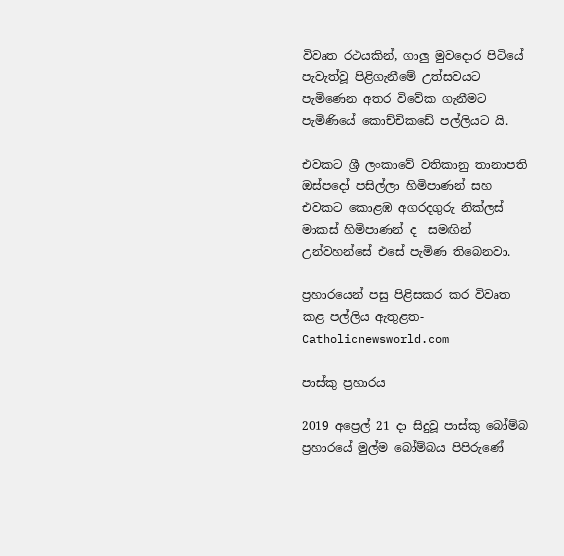විවෘත රථයකින්, ගාලු මුවදොර පිටියේ පැවැත්වූ පිළිගැනීමේ උත්සවයට පැමිණෙන අතර විවේක ගැනීමට පැමිණියේ කොච්චිකඩේ පල්ලියට යි.

එවකට ශ්‍රී ලංකාවේ වතිකානු තානාපති ඔස්පදෝ පසිල්ලා හිමිපාණන් සහ එවකට කොළඹ අගරදගුරු නික්ලස් මාකස් හිමිපාණන් ද  සමඟින් උන්වහන්සේ එසේ පැමිණ තිබෙනවා.

ප්‍රහාරයෙන් පසු පිළිසකර කර විවෘත කළ පල්ලිය ඇතුළත- Catholicnewsworld.com

පාස්කු ප්‍රහාරය

2019 අප්‍රෙල් 21 දා සිදුවූ පාස්කු බෝම්බ ප්‍රහාරයේ මුල්ම බෝම්බය පිපිරුණේ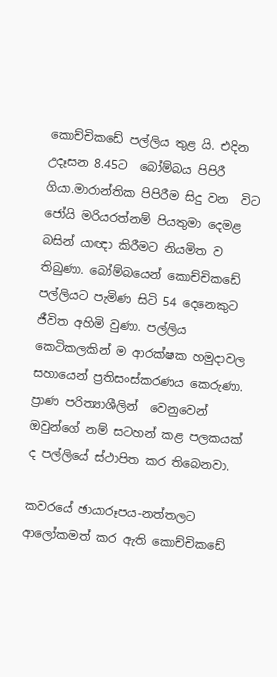කොච්චිකඩේ පල්ලිය තුළ යි. එදින උදෑසන 8.45ට  බෝම්බය පිපිරී ගියා.මාරාන්තික පිපිරීම සිදු වන  විට ජෝයි මරියරත්නම් පියතුමා දෙමළ බසින් යාඥා කිරීමට නියමිත ව තිබුණා. බෝම්බයෙන් කොච්චිකඩේ පල්ලියට පැමිණ සිටි 54 දෙනෙකුට ජීවිත අහිමි වුණා. පල්ලිය කෙටිකලකින් ම ආරක්ෂක හමුදාවල සහායෙන් ප්‍රතිසංස්කරණය කෙරුණා.  ප්‍රාණ පරිත්‍යාශීලින්  වෙනුවෙන් ඔවුන්ගේ නම් සටහන් කළ පලකයක් ද පල්ලියේ ස්ථාපිත කර තිබෙනවා.

කවරයේ ඡායාරූපය-නත්තලට ආලෝකමත් කර ඇති කොච්චිකඩේ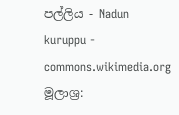පල්ලිය - Nadun kuruppu - commons.wikimedia.org
මූලාශ්‍ර: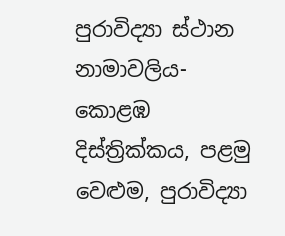පුරාවිද්‍යා ස්ථාන නාමාවලිය- කොළඹ දිස්ත්‍රික්කය, පළමු වෙළුම, පුරාවිද්‍යා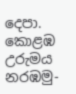දෙපා.
කොළඹ උරුමය නරඹමු-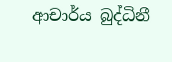ආචාර්ය බුද්ධිනී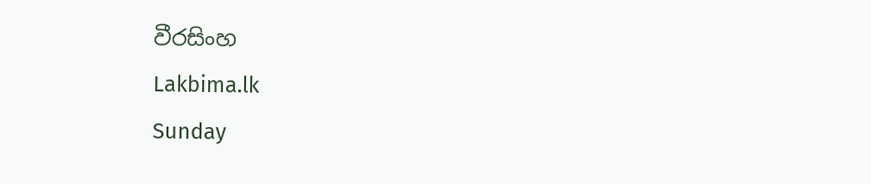වීරසිංහ
Lakbima.lk
Sunday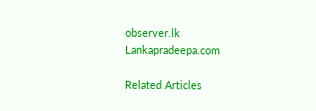observer.lk
Lankapradeepa.com

Related Articles